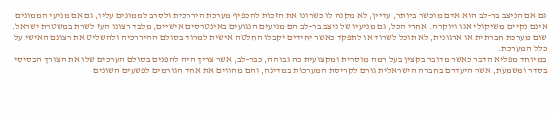גם אם הניצב בר-לב הוא אדם מוכשר ביותר, עדיין, לא מקנה לו כשרונו את הזכות להכפיף מערכת היררכית ולסרב לממונים עליו, גם אם מניעי הממונים אינם נקיים משיקולי אגו ויוקרה. אחרי הכל, גם מניעיו של ניצב בר-לב הם מניעים הנגועים באינטרסים אישיים, מלבד רצונו העז לשרת במשטרת ישראל. שום מערכת חברתית או ארגונית, לא תוכל לשרוד או לתפקד כאשר יחידים יקבלו החלטה אישית למרוד בסולם ההיררכיה ולהשליט את רצונם האישי על כלל המערכת.
במיוחד מפליא הדבר כאשר מדובר בקצין בעל רמה מוסרית ומקצועית כה גבוהה, כבר-לב, אשר צריך היה להפנים בסולם הערכים שלו את הצורך הבסיסי בסדר ומשמעת, אשר היעדרם בחברה הישראלית גורם לקריסת המערכות במדינה, והם מהווים את אחד הגורמים לפשעים השונים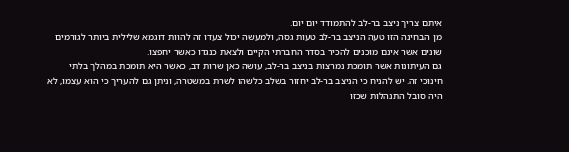איתם צריך ניצב בר-לב להתמודד יום יום.
מן הבחינה הזו טעה הניצב בר-לב טעות גסה, ולמעשה יכול צעדו זה להוות דוגמא שלילית ביותר לגורמים שונים אשר אינם מוכנים להכיר בסדר החברתי הקיים ולצאת כנגדו כאשר יחפצו.
גם העיתונות אשר תומכת נמרצות בניצב בר-לב, עושה כאן שרות דב, כאשר היא תומכת במהלך בלתי חינוכי זה. יש להניח כי הניצב בר-לב יחזור בשלב כלשהו לשרת במשטרה, וניתן גם להעריך כי הוא עצמו, לא היה סובל התנהלות שכזו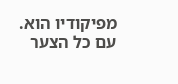מפיקודיו הוא. עם כל הצער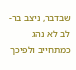שבדבר, ניצב בר-לב לא נהג כמתחייב ולפיכך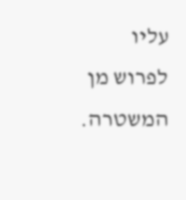עליו לפרוש מן המשטרה.